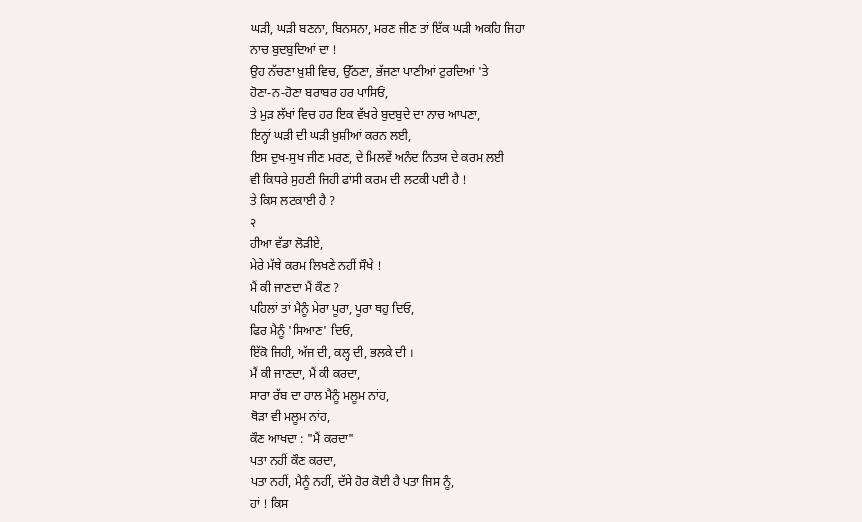ਘੜੀ, ਘੜੀ ਬਣਨਾ, ਬਿਨਸਨਾ, ਮਰਣ ਜੀਣ ਤਾਂ ਇੱਕ ਘੜੀ ਅਕਹਿ ਜਿਹਾ
ਨਾਚ ਬੁਦਬੁਦਿਆਂ ਦਾ !
ਉਹ ਨੱਚਣਾ ਖ਼ੁਸ਼ੀ ਵਿਚ, ਉੱਠਣਾ, ਭੱਜਣਾ ਪਾਣੀਆਂ ਟੁਰਦਿਆਂ 'ਤੇ
ਹੋਣਾ-ਨ-ਹੋਣਾ ਬਰਾਬਰ ਹਰ ਪਾਸਿਓਂ,
ਤੇ ਮੁੜ ਲੱਖਾਂ ਵਿਚ ਹਰ ਇਕ ਵੱਖਰੇ ਬੁਦਬੁਦੇ ਦਾ ਨਾਚ ਆਪਣਾ,
ਇਨ੍ਹਾਂ ਘੜੀ ਦੀ ਘੜੀ ਖ਼ੁਸ਼ੀਆਂ ਕਰਨ ਲਈ,
ਇਸ ਦੁਖ-ਸੁਖ ਜੀਣ ਮਰਣ, ਦੇ ਮਿਲਵੇਂ ਅਨੰਦ ਨਿਤਯ ਦੇ ਕਰਮ ਲਈ
ਵੀ ਕਿਧਰੇ ਸੁਹਣੀ ਜਿਹੀ ਫਾਂਸੀ ਕਰਮ ਦੀ ਲਟਕੀ ਪਈ ਹੈ !
ਤੇ ਕਿਸ ਲਟਕਾਈ ਹੈ ?
२
ਹੀਆ ਵੱਡਾ ਲੋੜੀਏ,
ਮੇਰੇ ਮੱਥੇ ਕਰਮ ਲਿਖਣੇ ਨਹੀਂ ਸੌਖੇ !
ਮੈਂ ਕੀ ਜਾਣਦਾ ਮੈਂ ਕੌਣ ?
ਪਹਿਲਾਂ ਤਾਂ ਮੈਨੂੰ ਮੇਰਾ ਪੂਰਾ, ਪੂਰਾ ਥਹੁ ਦਿਓ,
ਫਿਰ ਮੈਨੂੰ 'ਸਿਆਣ' ਦਿਓ,
ਇੱਕੋ ਜਿਹੀ, ਅੱਜ ਦੀ, ਕਲ੍ਹ ਦੀ, ਭਲਕੇ ਦੀ ।
ਮੈਂ ਕੀ ਜਾਣਦਾ, ਮੈਂ ਕੀ ਕਰਦਾ,
ਸਾਰਾ ਰੱਬ ਦਾ ਹਾਲ ਮੈਨੂੰ ਮਲੂਮ ਨਾਂਹ,
ਥੋੜਾ ਵੀ ਮਲੂਮ ਨਾਂਹ,
ਕੌਣ ਆਖਦਾ : "ਮੈਂ ਕਰਦਾ"
ਪਤਾ ਨਹੀਂ ਕੌਣ ਕਰਦਾ,
ਪਤਾ ਨਹੀਂ, ਮੈਨੂੰ ਨਹੀਂ, ਦੱਸੇ ਹੋਰ ਕੋਈ ਹੈ ਪਤਾ ਜਿਸ ਨੂੰ,
ਹਾਂ ! ਕਿਸ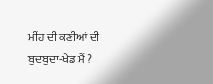ਮੀਂਹ ਦੀ ਕਣੀਆਂ ਦੀ ਬੁਦਬੁਦਾ-ਖੇਡ ਮੈਂ ?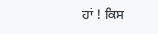ਹਾਂ ! ਕਿਸ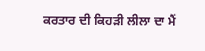ਕਰਤਾਰ ਦੀ ਕਿਹੜੀ ਲੀਲਾ ਦਾ ਮੈਂ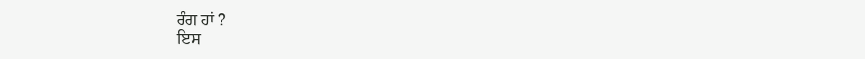ਰੰਗ ਹਾਂ ?
ਇਸ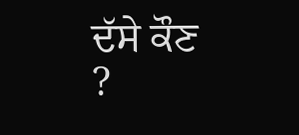ਦੱਸੇ ਕੌਣ ?